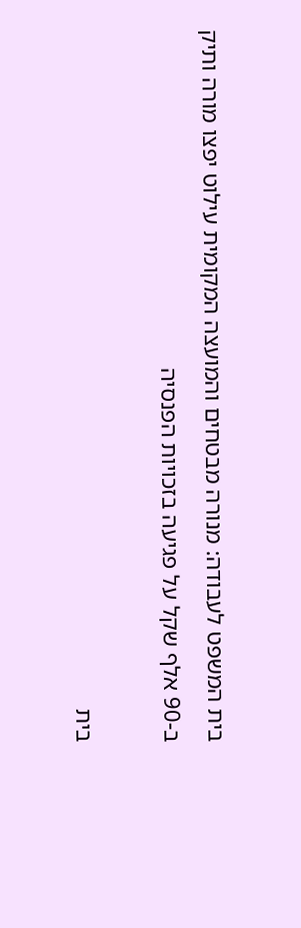בית המשפט לעבודה: מנורה מבטחים והמועצה המקומית עילוט יפצו מורה ותיק ב-90 אלף שקל על פגיעה בזכויות הפנסיה

בית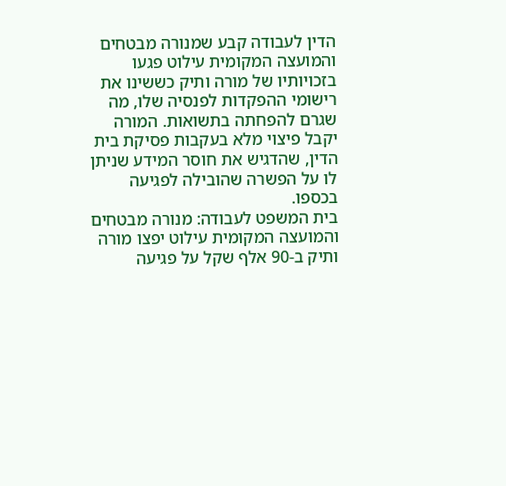הדין לעבודה קבע שמנורה מבטחים והמועצה המקומית עילוט פגעו בזכויותיו של מורה ותיק כששינו את רישומי ההפקדות לפנסיה שלו, מה שגרם להפחתה בתשואות. המורה יקבל פיצוי מלא בעקבות פסיקת בית הדין, שהדגיש את חוסר המידע שניתן לו על הפשרה שהובילה לפגיעה בכספו.
בית המשפט לעבודה: מנורה מבטחים והמועצה המקומית עילוט יפצו מורה ותיק ב-90 אלף שקל על פגיעה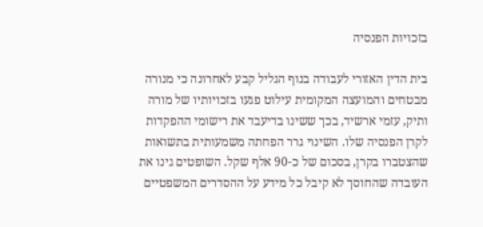בזכויות הפנסיה

בית הדין האזורי לעבודה בנוף הגליל קבע לאחרונה כי מנורה מבטחים והמועצה המקומית עילוט פגעו בזכויותיו של מורה ותיק, עזמי ארשיד, בכך ששינו בדיעבד את רישומי ההפקדות לקרן הפנסיה שלו. השינוי גרר הפחתה משמעותית בתשואות שהצטברו בקרן, בסכום של כ-90 אלף שקל. השופטים גינו את העובדה שהחוסך לא קיבל כל מידע על ההסדרים המשפטיים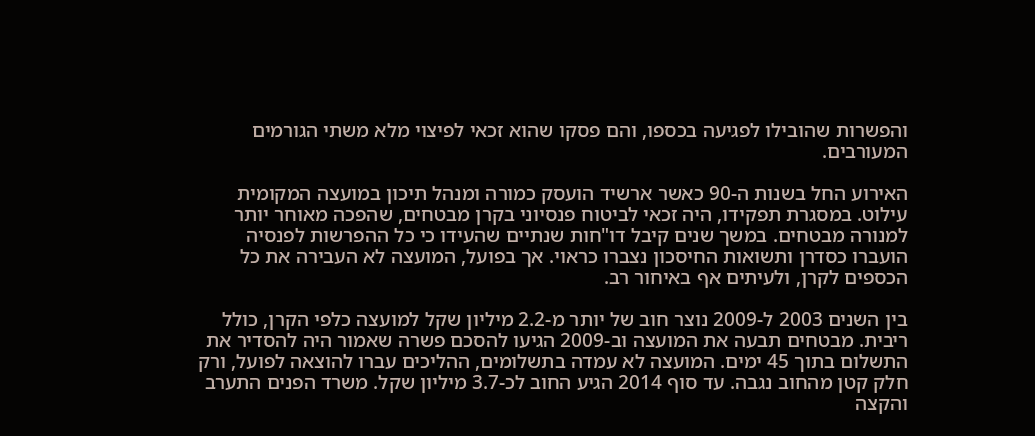והפשרות שהובילו לפגיעה בכספו, והם פסקו שהוא זכאי לפיצוי מלא משתי הגורמים המעורבים.

האירוע החל בשנות ה-90 כאשר ארשיד הועסק כמורה ומנהל תיכון במועצה המקומית עילוט. במסגרת תפקידו, היה זכאי לביטוח פנסיוני בקרן מבטחים, שהפכה מאוחר יותר למנורה מבטחים. במשך שנים קיבל דו"חות שנתיים שהעידו כי כל ההפרשות לפנסיה הועברו כסדרן ותשואות החיסכון נצברו כראוי. אך בפועל, המועצה לא העבירה את כל הכספים לקרן, ולעיתים אף באיחור רב.

בין השנים 2003 ל-2009 נוצר חוב של יותר מ-2.2 מיליון שקל למועצה כלפי הקרן, כולל ריבית. מבטחים תבעה את המועצה וב-2009 הגיעו להסכם פשרה שאמור היה להסדיר את התשלום בתוך 45 ימים. המועצה לא עמדה בתשלומים, ההליכים עברו להוצאה לפועל, ורק חלק קטן מהחוב נגבה. עד סוף 2014 הגיע החוב לכ-3.7 מיליון שקל. משרד הפנים התערב והקצה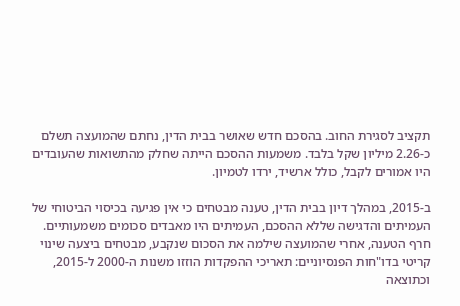תקציב לסגירת החוב. בהסכם חדש שאושר בבית הדין, נחתם שהמועצה תשלם כ-2.26 מיליון שקל בלבד. משמעות ההסכם הייתה שחלק מהתשואות שהעובדים היו אמורים לקבל, כולל ארשיד, ירדו לטמיון.

ב-2015, במהלך דיון בבית הדין, טענה מבטחים כי אין פגיעה בכיסוי הביטוחי של העמיתים והדגישה שללא ההסכם, העמיתים היו מאבדים סכומים משמעותיים. חרף הטענה, אחרי שהמועצה שילמה את הסכום שנקבע, מבטחים ביצעה שינוי קריטי בדו"חות הפנסיוניים: תאריכי ההפקדות הוזזו משנות ה-2000 ל-2015, וכתוצאה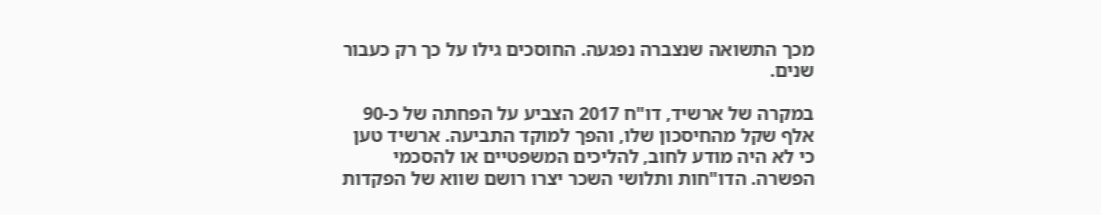מכך התשואה שנצברה נפגעה. החוסכים גילו על כך רק כעבור שנים.

במקרה של ארשיד, דו"ח 2017 הצביע על הפחתה של כ-90 אלף שקל מהחיסכון שלו, והפך למוקד התביעה. ארשיד טען כי לא היה מודע לחוב, להליכים המשפטיים או להסכמי הפשרה. הדו"חות ותלושי השכר יצרו רושם שווא של הפקדות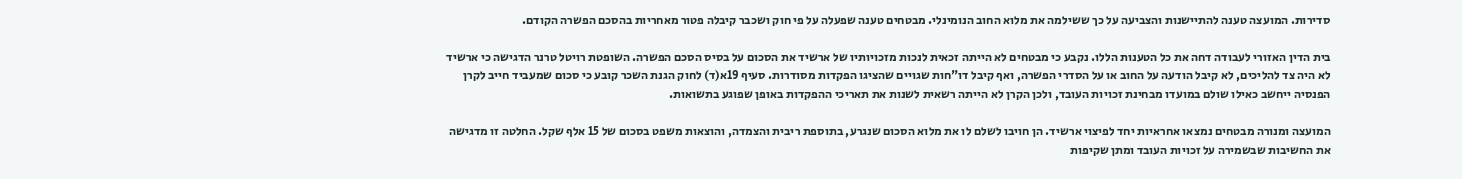סדירות. המועצה טענה להתיישנות והצביעה על כך ששילמה את מלוא החוב הנומינלי. מבטחים טענה שפעלה על פי חוק ושכבר קיבלה פטור מאחריות בהסכם הפשרה הקודם.

בית הדין האזורי לעבודה דחה את כל הטענות הללו. נקבע כי מבטחים לא הייתה זכאית לנכות מזכויותיו של ארשיד את הסכום על בסיס הסכם הפשרה. השופטת רויטל טרנר הדגישה כי ארשיד לא היה צד להליכים, לא קיבל הודעה על החוב או על הסדרי הפשרה, ואף קיבל דו"חות שגויים שהציגו הפקדות מסודרות. סעיף 19א(ד) לחוק הגנת השכר קובע כי סכום שמעביד חייב לקרן הפנסיה ייחשב כאילו שולם במועדו מבחינת זכויות העובד, ולכן הקרן לא הייתה רשאית לשנות את תאריכי ההפקדות באופן שפוגע בתשואות.

המועצה ומנורה מבטחים נמצאו אחראיות יחד לפיצוי ארשיד. הן חויבו לשלם לו את מלוא הסכום שנגרע, בתוספת ריבית והצמדה, והוצאות משפט בסכום של 15 אלף שקל. החלטה זו מדגישה את החשיבות שבשמירה על זכויות העובד ומתן שקיפות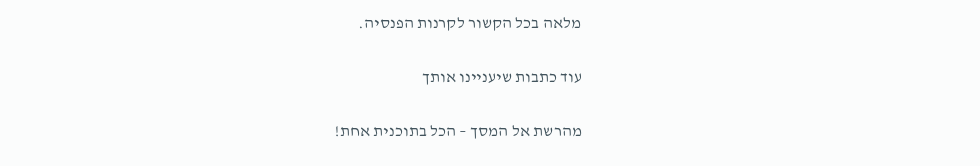מלאה בכל הקשור לקרנות הפנסיה.

עוד כתבות שיעניינו אותך

מהרשת אל המסך – הכל בתוכנית אחת!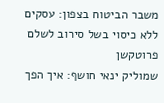משבר הביטוח בצפון: עסקים ללא כיסוי בשל סירוב לשלם פרוטקשן
שמוליק ינאי חושף: איך הפך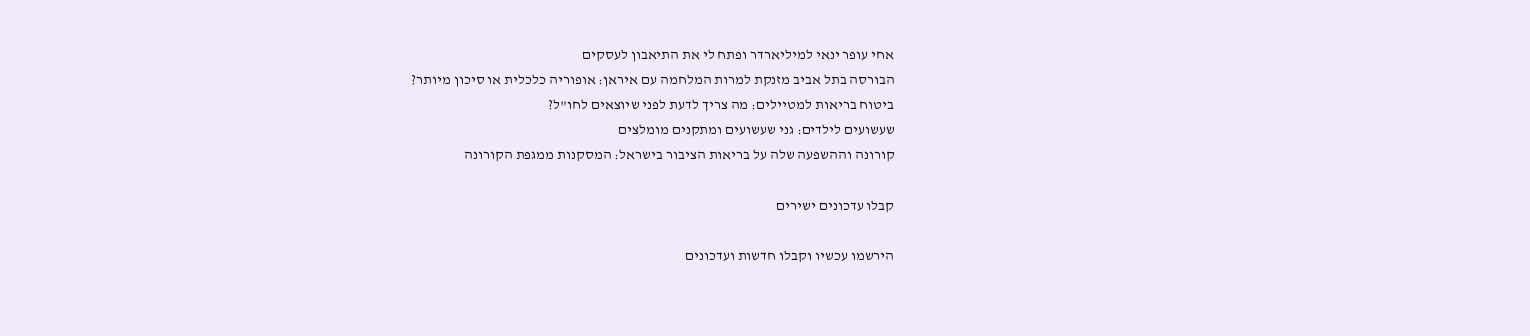אחי עופר ינאי למיליארדר ופתח לי את התיאבון לעסקים
הבורסה בתל אביב מזנקת למרות המלחמה עם איראן: אופוריה כלכלית או סיכון מיותר?
ביטוח בריאות למטיילים: מה צריך לדעת לפני שיוצאים לחו"ל?
שעשועים לילדים: גני שעשועים ומתקנים מומלצים
קורונה וההשפעה שלה על בריאות הציבור בישראל: המסקנות ממגפת הקורונה

קבלו עדכונים ישירים

הירשמו עכשיו וקבלו חדשות ועדכונים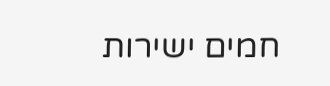חמים ישירות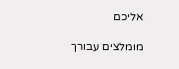אליכם

מומלצים עבורך